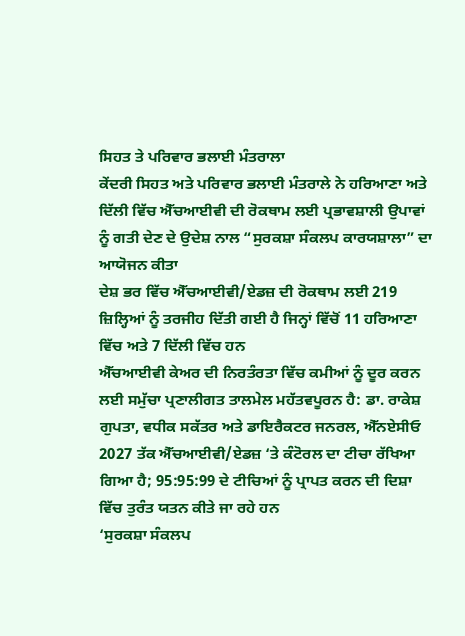ਸਿਹਤ ਤੇ ਪਰਿਵਾਰ ਭਲਾਈ ਮੰਤਰਾਲਾ
ਕੇਂਦਰੀ ਸਿਹਤ ਅਤੇ ਪਰਿਵਾਰ ਭਲਾਈ ਮੰਤਰਾਲੇ ਨੇ ਹਰਿਆਣਾ ਅਤੇ ਦਿੱਲੀ ਵਿੱਚ ਐੱਚਆਈਵੀ ਦੀ ਰੋਕਥਾਮ ਲਈ ਪ੍ਰਭਾਵਸ਼ਾਲੀ ਉਪਾਵਾਂ ਨੂੰ ਗਤੀ ਦੇਣ ਦੇ ਉਦੇਸ਼ ਨਾਲ “ਸੁਰਕਸ਼ਾ ਸੰਕਲਪ ਕਾਰਯਸ਼ਾਲਾ” ਦਾ ਆਯੋਜਨ ਕੀਤਾ
ਦੇਸ਼ ਭਰ ਵਿੱਚ ਐੱਚਆਈਵੀ/ਏਡਜ਼ ਦੀ ਰੋਕਥਾਮ ਲਈ 219 ਜ਼ਿਲ੍ਹਿਆਂ ਨੂੰ ਤਰਜੀਹ ਦਿੱਤੀ ਗਈ ਹੈ ਜਿਨ੍ਹਾਂ ਵਿੱਚੋਂ 11 ਹਰਿਆਣਾ ਵਿੱਚ ਅਤੇ 7 ਦਿੱਲੀ ਵਿੱਚ ਹਨ
ਐੱਚਆਈਵੀ ਕੇਅਰ ਦੀ ਨਿਰਤੰਰਤਾ ਵਿੱਚ ਕਮੀਆਂ ਨੂੰ ਦੂਰ ਕਰਨ ਲਈ ਸਮੁੱਚਾ ਪ੍ਰਣਾਲੀਗਤ ਤਾਲਮੇਲ ਮਹੱਤਵਪੂਰਨ ਹੈ: ਡਾ. ਰਾਕੇਸ਼ ਗੁਪਤਾ, ਵਧੀਕ ਸਕੱਤਰ ਅਤੇ ਡਾਇਰੈਕਟਰ ਜਨਰਲ, ਐੱਨਏਸੀਓ
2027 ਤੱਕ ਐੱਚਆਈਵੀ/ਏਡਜ਼ ‘ਤੇ ਕੰਟੋਰਲ ਦਾ ਟੀਚਾ ਰੱਖਿਆ ਗਿਆ ਹੈ; 95:95:99 ਦੇ ਟੀਚਿਆਂ ਨੂੰ ਪ੍ਰਾਪਤ ਕਰਨ ਦੀ ਦਿਸ਼ਾ ਵਿੱਚ ਤੁਰੰਤ ਯਤਨ ਕੀਤੇ ਜਾ ਰਹੇ ਹਨ
‘ਸੁਰਕਸ਼ਾ ਸੰਕਲਪ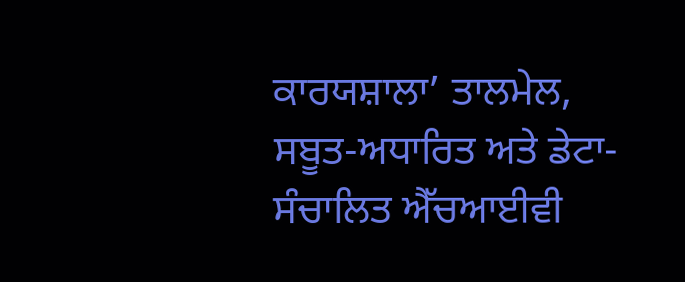ਕਾਰਯਸ਼ਾਲਾ’ ਤਾਲਮੇਲ, ਸਬੂਤ-ਅਧਾਰਿਤ ਅਤੇ ਡੇਟਾ-ਸੰਚਾਲਿਤ ਐੱਚਆਈਵੀ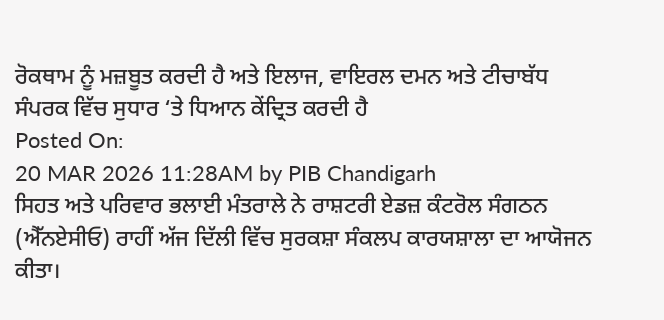ਰੋਕਥਾਮ ਨੂੰ ਮਜ਼ਬੂਤ ਕਰਦੀ ਹੈ ਅਤੇ ਇਲਾਜ, ਵਾਇਰਲ ਦਮਨ ਅਤੇ ਟੀਚਾਬੱਧ ਸੰਪਰਕ ਵਿੱਚ ਸੁਧਾਰ ‘ਤੇ ਧਿਆਨ ਕੇਂਦ੍ਰਿਤ ਕਰਦੀ ਹੈ
Posted On:
20 MAR 2026 11:28AM by PIB Chandigarh
ਸਿਹਤ ਅਤੇ ਪਰਿਵਾਰ ਭਲਾਈ ਮੰਤਰਾਲੇ ਨੇ ਰਾਸ਼ਟਰੀ ਏਡਜ਼ ਕੰਟਰੋਲ ਸੰਗਠਨ (ਐੱਨਏਸੀਓ) ਰਾਹੀਂ ਅੱਜ ਦਿੱਲੀ ਵਿੱਚ ਸੁਰਕਸ਼ਾ ਸੰਕਲਪ ਕਾਰਯਸ਼ਾਲਾ ਦਾ ਆਯੋਜਨ ਕੀਤਾ।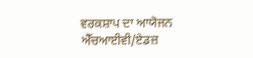ਵਰਕਸ਼ਾਪ ਦਾ ਆਯੋਜਨ ਐੱਚਆਈਵੀ/ਏਡਜ਼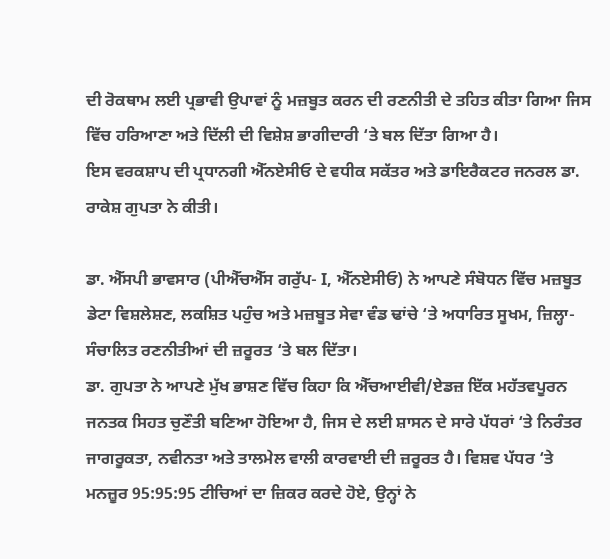ਦੀ ਰੋਕਥਾਮ ਲਈ ਪ੍ਰਭਾਵੀ ਉਪਾਵਾਂ ਨੂੰ ਮਜ਼ਬੂਤ ਕਰਨ ਦੀ ਰਣਨੀਤੀ ਦੇ ਤਹਿਤ ਕੀਤਾ ਗਿਆ ਜਿਸ ਵਿੱਚ ਹਰਿਆਣਾ ਅਤੇ ਦਿੱਲੀ ਦੀ ਵਿਸ਼ੇਸ਼ ਭਾਗੀਦਾਰੀ ‘ਤੇ ਬਲ ਦਿੱਤਾ ਗਿਆ ਹੈ।
ਇਸ ਵਰਕਸ਼ਾਪ ਦੀ ਪ੍ਰਧਾਨਗੀ ਐੱਨਏਸੀਓ ਦੇ ਵਧੀਕ ਸਕੱਤਰ ਅਤੇ ਡਾਇਰੈਕਟਰ ਜਨਰਲ ਡਾ. ਰਾਕੇਸ਼ ਗੁਪਤਾ ਨੇ ਕੀਤੀ।

ਡਾ. ਐੱਸਪੀ ਭਾਵਸਾਰ (ਪੀਐੱਚਐੱਸ ਗਰੁੱਪ- I, ਐੱਨਏਸੀਓ) ਨੇ ਆਪਣੇ ਸੰਬੋਧਨ ਵਿੱਚ ਮਜ਼ਬੂਤ ਡੇਟਾ ਵਿਸ਼ਲੇਸ਼ਣ, ਲਕਸ਼ਿਤ ਪਹੁੰਚ ਅਤੇ ਮਜ਼ਬੂਤ ਸੇਵਾ ਵੰਡ ਢਾਂਚੇ ‘ਤੇ ਅਧਾਰਿਤ ਸੂਖਮ, ਜ਼ਿਲ੍ਹਾ-ਸੰਚਾਲਿਤ ਰਣਨੀਤੀਆਂ ਦੀ ਜ਼ਰੂਰਤ ‘ਤੇ ਬਲ ਦਿੱਤਾ।
ਡਾ. ਗੁਪਤਾ ਨੇ ਆਪਣੇ ਮੁੱਖ ਭਾਸ਼ਣ ਵਿੱਚ ਕਿਹਾ ਕਿ ਐੱਚਆਈਵੀ/ਏਡਜ਼ ਇੱਕ ਮਹੱਤਵਪੂਰਨ ਜਨਤਕ ਸਿਹਤ ਚੁਣੌਤੀ ਬਣਿਆ ਹੋਇਆ ਹੈ, ਜਿਸ ਦੇ ਲਈ ਸ਼ਾਸਨ ਦੇ ਸਾਰੇ ਪੱਧਰਾਂ ‘ਤੇ ਨਿਰੰਤਰ ਜਾਗਰੂਕਤਾ, ਨਵੀਨਤਾ ਅਤੇ ਤਾਲਮੇਲ ਵਾਲੀ ਕਾਰਵਾਈ ਦੀ ਜ਼ਰੂਰਤ ਹੈ। ਵਿਸ਼ਵ ਪੱਧਰ ‘ਤੇ ਮਨਜ਼ੂਰ 95:95:95 ਟੀਚਿਆਂ ਦਾ ਜ਼ਿਕਰ ਕਰਦੇ ਹੋਏ, ਉਨ੍ਹਾਂ ਨੇ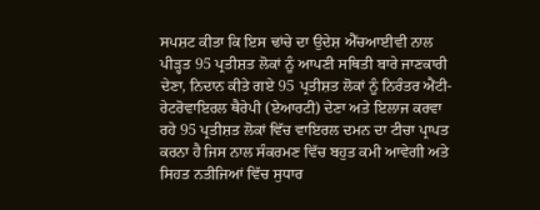ਸਪਸ਼ਟ ਕੀਤਾ ਕਿ ਇਸ ਢਾਂਚੇ ਦਾ ਉਦੇਸ਼ ਐੱਚਆਈਵੀ ਨਾਲ ਪੀੜ੍ਹਤ 95 ਪ੍ਰਤੀਸ਼ਤ ਲੋਕਾਂ ਨੂੰ ਆਪਣੀ ਸਥਿਤੀ ਬਾਰੇ ਜਾਣਕਾਰੀ ਦੇਣਾ, ਨਿਦਾਨ ਕੀਤੇ ਗਏ 95 ਪ੍ਰਤੀਸ਼ਤ ਲੋਕਾਂ ਨੂੰ ਨਿਰੰਤਰ ਐਂਟੀ-ਰੇਟਰੋਵਾਇਰਲ ਥੈਰੇਪੀ (ਏਆਰਟੀ) ਦੇਣਾ ਅਤੇ ਇਲਾਜ ਕਰਵਾ ਰਹੇ 95 ਪ੍ਰਤੀਸ਼ਤ ਲੋਕਾਂ ਵਿੱਚ ਵਾਇਰਲ ਦਮਨ ਦਾ ਟੀਚਾ ਪ੍ਰਾਪਤ ਕਰਨਾ ਹੈ ਜਿਸ ਨਾਲ ਸੰਕਰਮਣ ਵਿੱਚ ਬਹੁਤ ਕਮੀ ਆਵੇਗੀ ਅਤੇ ਸਿਹਤ ਨਤੀਜਿਆਂ ਵਿੱਚ ਸੁਧਾਰ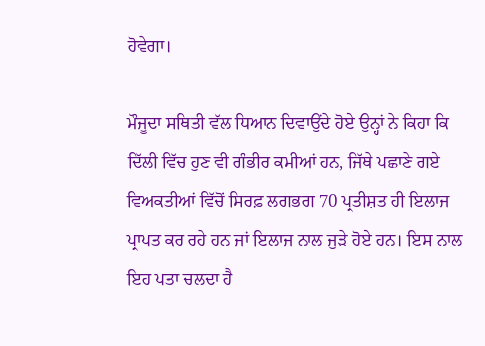ਹੋਵੇਗਾ।

ਮੌਜੂਦਾ ਸਥਿਤੀ ਵੱਲ ਧਿਆਨ ਦਿਵਾਉਂਦੇ ਹੋਏ ਉਨ੍ਹਾਂ ਨੇ ਕਿਹਾ ਕਿ ਦਿੱਲੀ ਵਿੱਚ ਹੁਣ ਵੀ ਗੰਭੀਰ ਕਮੀਆਂ ਹਨ, ਜਿੱਥੇ ਪਛਾਣੇ ਗਏ ਵਿਅਕਤੀਆਂ ਵਿੱਚੋਂ ਸਿਰਫ਼ ਲਗਭਗ 70 ਪ੍ਰਤੀਸ਼ਤ ਹੀ ਇਲਾਜ ਪ੍ਰਾਪਤ ਕਰ ਰਹੇ ਹਨ ਜਾਂ ਇਲਾਜ ਨਾਲ ਜੁੜੇ ਹੋਏ ਹਨ। ਇਸ ਨਾਲ ਇਹ ਪਤਾ ਚਲਦਾ ਹੈ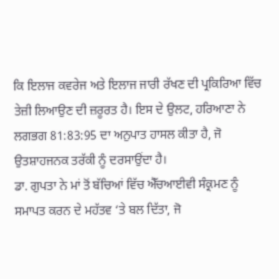ਕਿ ਇਲਾਜ ਕਵਰੇਜ ਅਤੇ ਇਲਾਜ ਜਾਰੀ ਰੱਖਣ ਦੀ ਪ੍ਰਕਿਰਿਆ ਵਿੱਚ ਤੇਜ਼ੀ ਲਿਆਉਣ ਦੀ ਜ਼ਰੂਰਤ ਹੈ। ਇਸ ਦੇ ਉਲਟ, ਹਰਿਆਣਾ ਨੇ ਲਗਭਗ 81:83:95 ਦਾ ਅਨੁਪਾਤ ਹਾਸਲ ਕੀਤਾ ਹੈ, ਜੋ ਉਤਸ਼ਾਹਜਨਕ ਤਰੱਕੀ ਨੂੰ ਦਰਸਾਉਂਦਾ ਹੈ।
ਡਾ. ਗੁਪਤਾ ਨੇ ਮਾਂ ਤੋਂ ਬੱਚਿਆਂ ਵਿੱਚ ਐੱਚਆਈਵੀ ਸੰਕ੍ਰਮਣ ਨੂੰ ਸਮਾਪਤ ਕਰਨ ਦੇ ਮਹੱਤਵ ‘ਤੇ ਬਲ ਦਿੱਤਾ, ਜੋ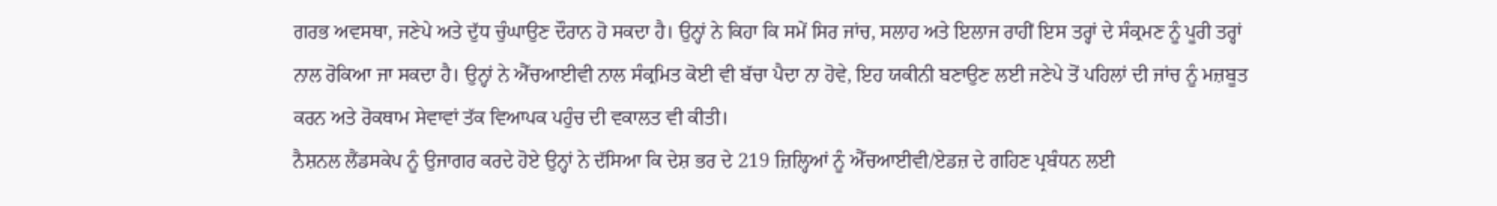ਗਰਭ ਅਵਸਥਾ, ਜਣੇਪੇ ਅਤੇ ਦੁੱਧ ਚੁੰਘਾਉਣ ਦੌਰਾਨ ਹੋ ਸਕਦਾ ਹੈ। ਉਨ੍ਹਾਂ ਨੇ ਕਿਹਾ ਕਿ ਸਮੇਂ ਸਿਰ ਜਾਂਚ, ਸਲਾਹ ਅਤੇ ਇਲਾਜ ਰਾਹੀਂ ਇਸ ਤਰ੍ਹਾਂ ਦੇ ਸੰਕ੍ਰਮਣ ਨੂੰ ਪੂਰੀ ਤਰ੍ਹਾਂ ਨਾਲ ਰੋਕਿਆ ਜਾ ਸਕਦਾ ਹੈ। ਉਨ੍ਹਾਂ ਨੇ ਐੱਚਆਈਵੀ ਨਾਲ ਸੰਕ੍ਰਮਿਤ ਕੋਈ ਵੀ ਬੱਚਾ ਪੈਦਾ ਨਾ ਹੋਵੇ, ਇਹ ਯਕੀਨੀ ਬਣਾਉਣ ਲਈ ਜਣੇਪੇ ਤੋਂ ਪਹਿਲਾਂ ਦੀ ਜਾਂਚ ਨੂੰ ਮਜ਼ਬੂਤ ਕਰਨ ਅਤੇ ਰੋਕਥਾਮ ਸੇਵਾਵਾਂ ਤੱਕ ਵਿਆਪਕ ਪਹੁੰਚ ਦੀ ਵਕਾਲਤ ਵੀ ਕੀਤੀ।
ਨੈਸ਼ਨਲ ਲੈਂਡਸਕੇਪ ਨੂੰ ਉਜਾਗਰ ਕਰਦੇ ਹੋਏ ਉਨ੍ਹਾਂ ਨੇ ਦੱਸਿਆ ਕਿ ਦੇਸ਼ ਭਰ ਦੇ 219 ਜ਼ਿਲ੍ਹਿਆਂ ਨੂੰ ਐੱਚਆਈਵੀ/ਏਡਜ਼ ਦੇ ਗਹਿਣ ਪ੍ਰਬੰਧਨ ਲਈ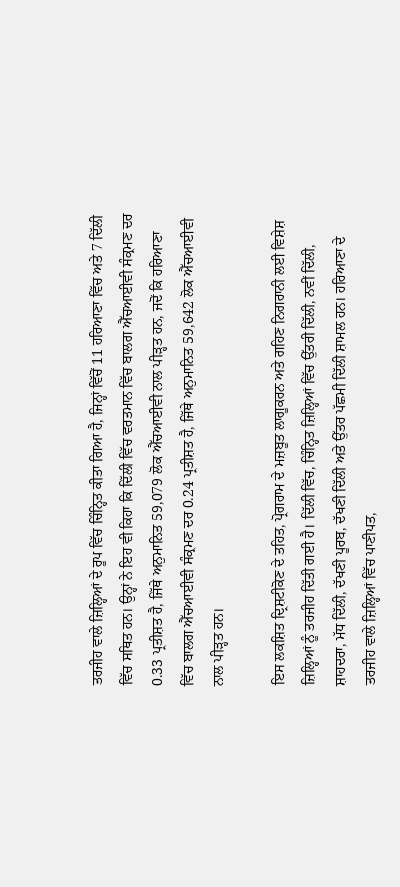ਤਰਜੀਹ ਵਾਲੇ ਜ਼ਿਲ੍ਹਿਆਂ ਦੇ ਰੂਪ ਵਿੱਚ ਚਿੰਨ੍ਹਿਤ ਕੀਤਾ ਗਿਆ ਹੈ, ਜਿਨ੍ਹਾਂ ਵਿੱਚੋਂ 11 ਹਰਿਆਣਾ ਵਿੱਚ ਅਤੇ 7 ਦਿੱਲੀ ਵਿੱਚ ਸਥਿਤ ਹਨ। ਉਨ੍ਹਾਂ ਨੇ ਇਹ ਵੀ ਕਿਹਾ ਕਿ ਦਿੱਲੀ ਵਿੱਚ ਵਰਤਮਾਨ ਵਿੱਚ ਬਾਲਗ ਐੱਚਆਈਵੀ ਸੰਕ੍ਰਮਣ ਦਰ 0.33 ਪ੍ਰਤੀਸ਼ਤ ਹੈ, ਜਿੱਥੇ ਅਨੁਮਾਨਿਤ 59,079 ਲੋਕ ਐੱਚਆਈਵੀ ਨਾਲ ਪੀੜ੍ਹਤ ਹਨ, ਜਦੋਂ ਕਿ ਹਰਿਆਣਾ ਵਿੱਚ ਬਾਲਗ ਐੱਚਆਈਵੀ ਸੰਕ੍ਰਮਣ ਦਰ 0.24 ਪ੍ਰਤੀਸ਼ਤ ਹੈ, ਜਿੱਥੇ ਅਨੁਮਾਨਿਤ 59,642 ਲੋਕ ਐੱਚਆਈਵੀ ਨਾਲ ਪੀੜ੍ਹਤ ਹਨ।

ਇਸ ਲਕਸ਼ਿਤ ਦ੍ਰਿਸ਼ਟੀਕੋਣ ਦੇ ਤਹਿਤ, ਪ੍ਰੋਗਰਾਮ ਦੇ ਮਜ਼ਬੂਤ ਲਾਗੂਕਰਨ ਅਤੇ ਗਹਿਣ ਨਿਗਰਾਨੀ ਲਈ ਵਿਸ਼ੇਸ਼ ਜ਼ਿਲ੍ਹਿਆਂ ਨੂੰ ਤਰਜੀਹ ਦਿੱਤੀ ਗਈ ਹੈ। ਦਿੱਲੀ ਵਿੱਚ, ਚਿੰਨ੍ਹਿਤ ਜ਼ਿਲ੍ਹਿਆਂ ਵਿੱਚ ਉੱਤਰੀ ਦਿੱਲੀ, ਨਵੀਂ ਦਿੱਲੀ, ਸ਼ਾਹਦਰਾ, ਮੱਧ ਦਿੱਲੀ, ਦੱਖਣੀ ਪੂਰਬ, ਦੱਖਣੀ ਦਿੱਲੀ ਅਤੇ ਉੱਤਰ ਪੱਛਮੀ ਦਿੱਲੀ ਸ਼ਾਮਲ ਹਨ। ਹਰਿਆਣਾ ਦੇ ਤਰਜੀਹ ਵਾਲੇ ਜ਼ਿਲ੍ਹਿਆਂ ਵਿੱਚ ਪਾਣੀਪਤ,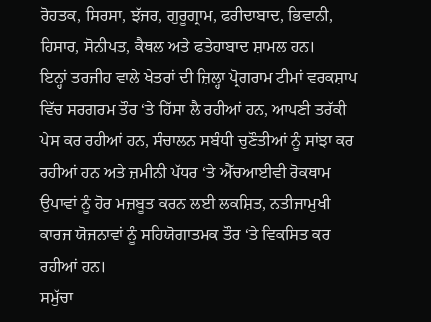ਰੋਹਤਕ, ਸਿਰਸਾ, ਝੱਜਰ, ਗੁਰੂਗ੍ਰਾਮ, ਫਰੀਦਾਬਾਦ, ਭਿਵਾਨੀ, ਹਿਸਾਰ, ਸੋਨੀਪਤ, ਕੈਥਲ ਅਤੇ ਫਤੇਹਾਬਾਦ ਸ਼ਾਮਲ ਹਨ।
ਇਨ੍ਹਾਂ ਤਰਜੀਹ ਵਾਲੇ ਖੇਤਰਾਂ ਦੀ ਜ਼ਿਲ੍ਹਾ ਪ੍ਰੋਗਰਾਮ ਟੀਮਾਂ ਵਰਕਸ਼ਾਪ ਵਿੱਚ ਸਰਗਰਮ ਤੌਰ ‘ਤੇ ਹਿੱਸਾ ਲੈ ਰਹੀਆਂ ਹਨ, ਆਪਣੀ ਤਰੱਕੀ ਪੇਸ ਕਰ ਰਹੀਆਂ ਹਨ, ਸੰਚਾਲਨ ਸਬੰਧੀ ਚੁਣੌਤੀਆਂ ਨੂੰ ਸਾਂਝਾ ਕਰ ਰਹੀਆਂ ਹਨ ਅਤੇ ਜ਼ਮੀਨੀ ਪੱਧਰ ‘ਤੇ ਐੱਚਆਈਵੀ ਰੋਕਥਾਮ ਉਪਾਵਾਂ ਨੂੰ ਹੋਰ ਮਜ਼ਬੂਤ ਕਰਨ ਲਈ ਲਕਸ਼ਿਤ, ਨਤੀਜਾਮੁਖੀ ਕਾਰਜ ਯੋਜਨਾਵਾਂ ਨੂੰ ਸਹਿਯੋਗਾਤਮਕ ਤੌਰ ‘ਤੇ ਵਿਕਸਿਤ ਕਰ ਰਹੀਆਂ ਹਨ।
ਸਮੁੱਚਾ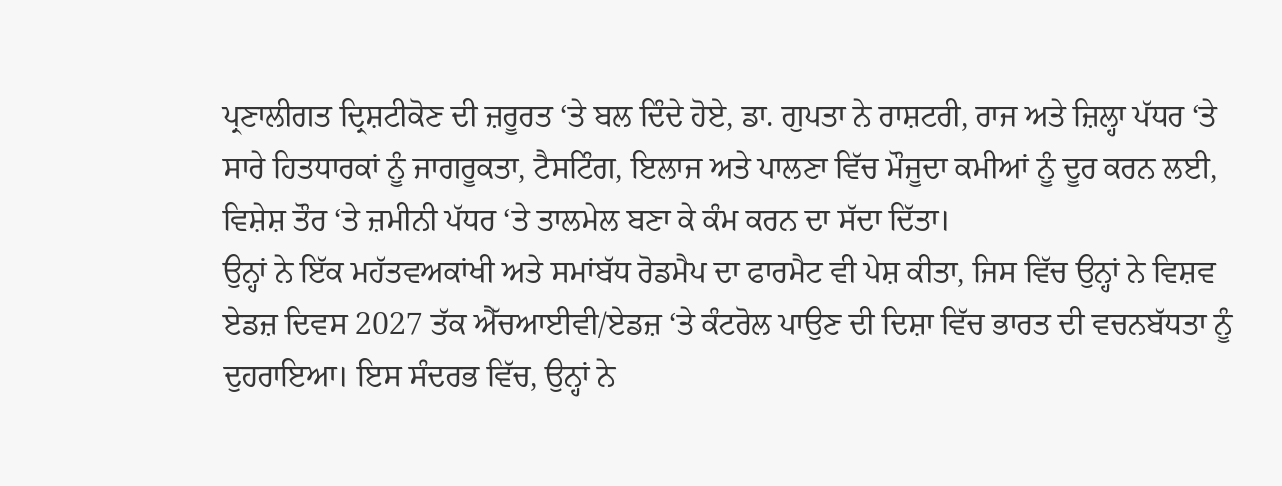ਪ੍ਰਣਾਲੀਗਤ ਦ੍ਰਿਸ਼ਟੀਕੋਣ ਦੀ ਜ਼ਰੂਰਤ ‘ਤੇ ਬਲ ਦਿੰਦੇ ਹੋਏ, ਡਾ. ਗੁਪਤਾ ਨੇ ਰਾਸ਼ਟਰੀ, ਰਾਜ ਅਤੇ ਜ਼ਿਲ੍ਹਾ ਪੱਧਰ ‘ਤੇ ਸਾਰੇ ਹਿਤਧਾਰਕਾਂ ਨੂੰ ਜਾਗਰੂਕਤਾ, ਟੈਸਟਿੰਗ, ਇਲਾਜ ਅਤੇ ਪਾਲਣਾ ਵਿੱਚ ਮੌਜੂਦਾ ਕਮੀਆਂ ਨੂੰ ਦੂਰ ਕਰਨ ਲਈ, ਵਿਸ਼ੇਸ਼ ਤੌਰ ‘ਤੇ ਜ਼ਮੀਨੀ ਪੱਧਰ ‘ਤੇ ਤਾਲਮੇਲ ਬਣਾ ਕੇ ਕੰਮ ਕਰਨ ਦਾ ਸੱਦਾ ਦਿੱਤਾ।
ਉਨ੍ਹਾਂ ਨੇ ਇੱਕ ਮਹੱਤਵਅਕਾਂਖੀ ਅਤੇ ਸਮਾਂਬੱਧ ਰੋਡਮੈਪ ਦਾ ਫਾਰਮੈਟ ਵੀ ਪੇਸ਼ ਕੀਤਾ, ਜਿਸ ਵਿੱਚ ਉਨ੍ਹਾਂ ਨੇ ਵਿਸ਼ਵ ਏਡਜ਼ ਦਿਵਸ 2027 ਤੱਕ ਐੱਚਆਈਵੀ/ਏਡਜ਼ ‘ਤੇ ਕੰਟਰੋਲ ਪਾਉਣ ਦੀ ਦਿਸ਼ਾ ਵਿੱਚ ਭਾਰਤ ਦੀ ਵਚਨਬੱਧਤਾ ਨੂੰ ਦੁਹਰਾਇਆ। ਇਸ ਸੰਦਰਭ ਵਿੱਚ, ਉਨ੍ਹਾਂ ਨੇ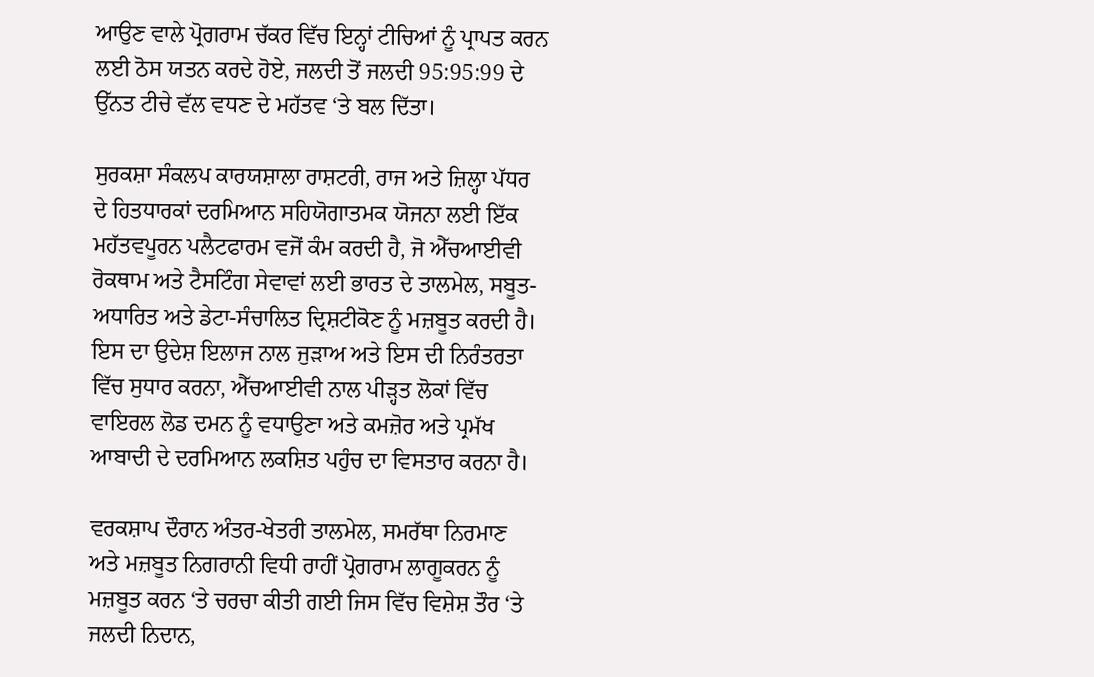ਆਉਣ ਵਾਲੇ ਪ੍ਰੋਗਰਾਮ ਚੱਕਰ ਵਿੱਚ ਇਨ੍ਹਾਂ ਟੀਚਿਆਂ ਨੂੰ ਪ੍ਰਾਪਤ ਕਰਨ ਲਈ ਠੋਸ ਯਤਨ ਕਰਦੇ ਹੋਏ, ਜਲਦੀ ਤੋਂ ਜਲਦੀ 95:95:99 ਦੇ ਉੱਨਤ ਟੀਚੇ ਵੱਲ ਵਧਣ ਦੇ ਮਹੱਤਵ ‘ਤੇ ਬਲ ਦਿੱਤਾ।

ਸੁਰਕਸ਼ਾ ਸੰਕਲਪ ਕਾਰਯਸ਼ਾਲਾ ਰਾਸ਼ਟਰੀ, ਰਾਜ ਅਤੇ ਜ਼ਿਲ੍ਹਾ ਪੱਧਰ ਦੇ ਹਿਤਧਾਰਕਾਂ ਦਰਮਿਆਨ ਸਹਿਯੋਗਾਤਮਕ ਯੋਜਨਾ ਲਈ ਇੱਕ ਮਹੱਤਵਪੂਰਨ ਪਲੈਟਫਾਰਮ ਵਜੋਂ ਕੰਮ ਕਰਦੀ ਹੈ, ਜੋ ਐੱਚਆਈਵੀ ਰੋਕਥਾਮ ਅਤੇ ਟੈਸਟਿੰਗ ਸੇਵਾਵਾਂ ਲਈ ਭਾਰਤ ਦੇ ਤਾਲਮੇਲ, ਸਬੂਤ-ਅਧਾਰਿਤ ਅਤੇ ਡੇਟਾ-ਸੰਚਾਲਿਤ ਦ੍ਰਿਸ਼ਟੀਕੋਣ ਨੂੰ ਮਜ਼ਬੂਤ ਕਰਦੀ ਹੈ। ਇਸ ਦਾ ਉਦੇਸ਼ ਇਲਾਜ ਨਾਲ ਜੁੜਾਅ ਅਤੇ ਇਸ ਦੀ ਨਿਰੰਤਰਤਾ ਵਿੱਚ ਸੁਧਾਰ ਕਰਨਾ, ਐੱਚਆਈਵੀ ਨਾਲ ਪੀੜ੍ਹਤ ਲੋਕਾਂ ਵਿੱਚ ਵਾਇਰਲ ਲੋਡ ਦਮਨ ਨੂੰ ਵਧਾਉਣਾ ਅਤੇ ਕਮਜ਼ੋਰ ਅਤੇ ਪ੍ਰਮੱਖ ਆਬਾਦੀ ਦੇ ਦਰਮਿਆਨ ਲਕਸ਼ਿਤ ਪਹੁੰਚ ਦਾ ਵਿਸਤਾਰ ਕਰਨਾ ਹੈ।

ਵਰਕਸ਼ਾਪ ਦੌਰਾਨ ਅੰਤਰ-ਖੇਤਰੀ ਤਾਲਮੇਲ, ਸਮਰੱਥਾ ਨਿਰਮਾਣ ਅਤੇ ਮਜ਼ਬੂਤ ਨਿਗਰਾਨੀ ਵਿਧੀ ਰਾਹੀਂ ਪ੍ਰੋਗਰਾਮ ਲਾਗੂਕਰਨ ਨੂੰ ਮਜ਼ਬੂਤ ਕਰਨ ‘ਤੇ ਚਰਚਾ ਕੀਤੀ ਗਈ ਜਿਸ ਵਿੱਚ ਵਿਸ਼ੇਸ਼ ਤੌਰ ‘ਤੇ ਜਲਦੀ ਨਿਦਾਨ,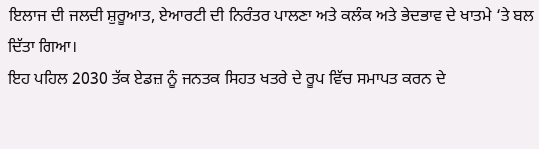ਇਲਾਜ ਦੀ ਜਲਦੀ ਸ਼ੁਰੂਆਤ, ਏਆਰਟੀ ਦੀ ਨਿਰੰਤਰ ਪਾਲਣਾ ਅਤੇ ਕਲੰਕ ਅਤੇ ਭੇਦਭਾਵ ਦੇ ਖਾਤਮੇ ‘ਤੇ ਬਲ ਦਿੱਤਾ ਗਿਆ।
ਇਹ ਪਹਿਲ 2030 ਤੱਕ ਏਡਜ਼ ਨੂੰ ਜਨਤਕ ਸਿਹਤ ਖਤਰੇ ਦੇ ਰੂਪ ਵਿੱਚ ਸਮਾਪਤ ਕਰਨ ਦੇ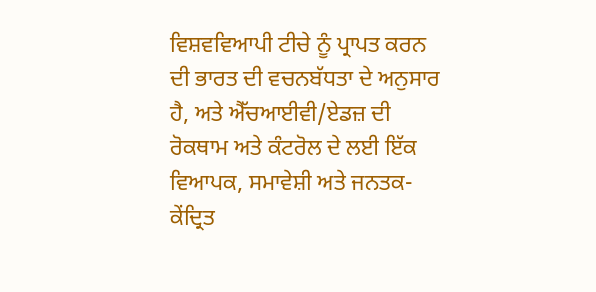ਵਿਸ਼ਵਵਿਆਪੀ ਟੀਚੇ ਨੂੰ ਪ੍ਰਾਪਤ ਕਰਨ ਦੀ ਭਾਰਤ ਦੀ ਵਚਨਬੱਧਤਾ ਦੇ ਅਨੁਸਾਰ ਹੈ, ਅਤੇ ਐੱਚਆਈਵੀ/ਏਡਜ਼ ਦੀ ਰੋਕਥਾਮ ਅਤੇ ਕੰਟਰੋਲ ਦੇ ਲਈ ਇੱਕ ਵਿਆਪਕ, ਸਮਾਵੇਸ਼ੀ ਅਤੇ ਜਨਤਕ-ਕੇਂਦ੍ਰਿਤ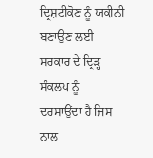ਦ੍ਰਿਸ਼ਟੀਕੋਣ ਨੂੰ ਯਕੀਨੀ ਬਣਾਉਣ ਲਈ ਸਰਕਾਰ ਦੇ ਦ੍ਰਿੜ੍ਹ ਸੰਕਲਪ ਨੂੰ ਦਰਸਾਉਂਦਾ ਹੈ ਜਿਸ ਨਾਲ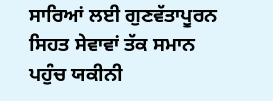ਸਾਰਿਆਂ ਲਈ ਗੁਣਵੱਤਾਪੂਰਨ ਸਿਹਤ ਸੇਵਾਵਾਂ ਤੱਕ ਸਮਾਨ ਪਹੁੰਚ ਯਕੀਨੀ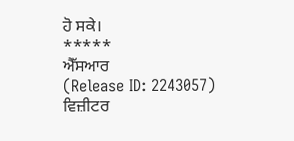ਹੋ ਸਕੇ।
*****
ਐੱਸਆਰ
(Release ID: 2243057)
ਵਿਜ਼ੀਟਰ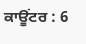ਕਾਊਂਟਰ : 6